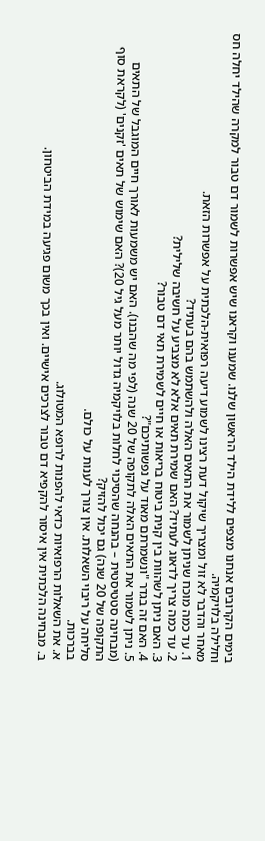בימים הקרובים אנחנו מצפים ללידת הילד הראשון שלנו. שמענו וקראנו שיש אפשרות לשמור דם טבור למקרה שהילד יחלה חס וחלילה בלויקמיה.
מאחר והדבר לא זול ומצריך שיקול דעת רצינו לשמוע דיעה רפואית-הלכתית על אפשרות הזאת.
1. עד כמה מוכח שניתן לשמור את התאים האלה ולהשתמש בהם בעתיד?
2. עד כמה צריך לדאוג לעתיד? האם שמירת תאים אלא לא מצביע על חשיבה שלילית?
3. האם ניתן לשהוות בין קנית ביטוח בריאות או חיים לשמירת תאי דם טבור?
4. האם זה בגדר "ונשמרתם מאוד על נפשותיכם"?
5. ניתן לשמור את התאים האלה לתקופה של 20 שנה (לפי מה שהבנו). האם יש משמעות לאורך חיים המוגבל של התאים (מבחינה סטטיסטית – בהנחה שהסיכוי לחלות בלויקמיה גדול יותר מעל גיל 20)? האם שימוש של תאים 'זקנים' (לקראת סוף התקופה של 20 שנה) גם יכול להזיק?
סליחה על ריבוי השאלות. אין צורך לענות על כולם.
בברכות.
א. את השאלות הרפואיות כדאי להפנות לרופא המטולוג.
ב. מבחינה הלכתית אין איסור להקפיא דם טבור לצרכים אישיים. ואין בכך משום פגיעה במידת הביטחון.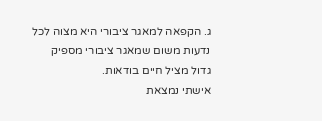ג. הקפאה למאגר ציבורי היא מצוה לכל נדעות משום שמאגר ציבורי מספיק גדול מציל חיים בודאות.
אישתי נמצאת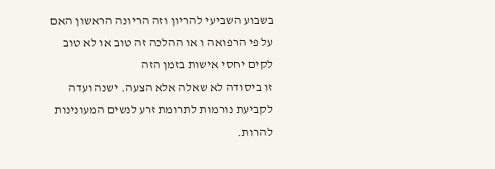בשבוע השביעי להריון וזה הריונה הראשון האם על פי הרפואה ו או ההלכה זה טוב או לא טוב לקים יחסי אישות בזמן הזה
זו ביסודה לא שאלה אלא הצעה. ישנה ועדה לקביעת נורמות לתרומת זרע לנשים המעונינות להרות.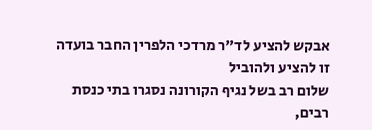אבקש להציע לד"ר מרדכי הלפרין החבר בועדה זו להציע ולהוביל
שלום רב בשל נגיף הקורונה נסגרו בתי כנסת רבים,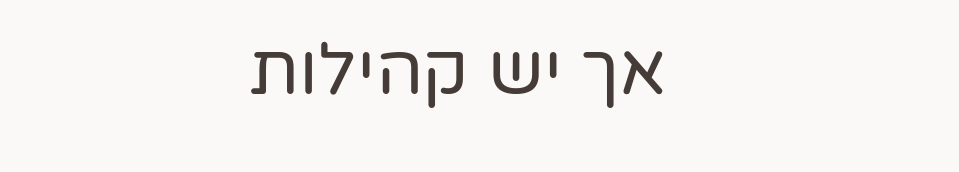אך יש קהילות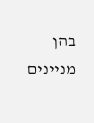בהן מניינים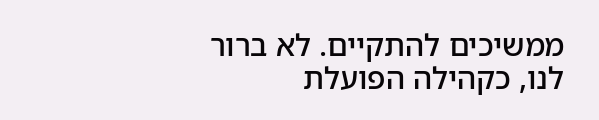ממשיכים להתקיים. לא ברור לנו, כקהילה הפועלת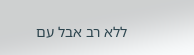ללא רב אבל עם